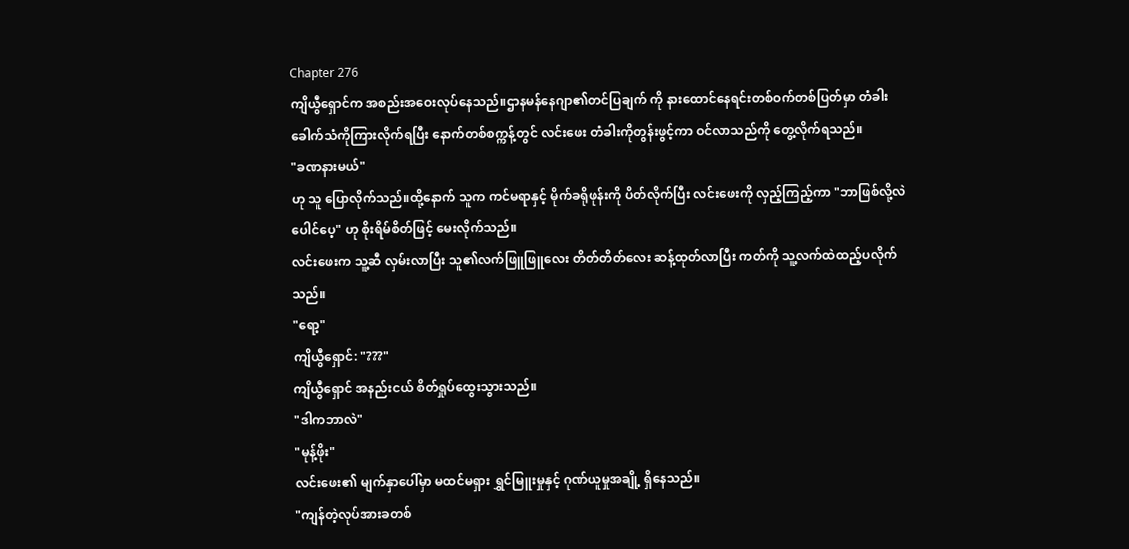Chapter 276
ကျိယွီရှောင်က အစည်းအဝေးလုပ်နေသည်။ဌာနမန်နေဂျာ၏တင်ပြချက် ကို နားထောင်နေရင်းတစ်ဝက်တစ်ပြတ်မှာ တံခါးခေါက်သံကိုကြားလိုက်ရပြီး နောက်တစ်စက္ကန့်တွင် လင်းဖေး တံခါးကိုတွန်းဖွင့်ကာ ဝင်လာသည်ကို တွေ့လိုက်ရသည်။
"ခဏနားမယ်"
ဟု သူ ပြောလိုက်သည်။ထို့နောက် သူက ကင်မရာနှင့် မိုက်ခရိုဖုန်းကို ပိတ်လိုက်ပြီး လင်းဖေးကို လှည့်ကြည့်ကာ "ဘာဖြစ်လို့လဲပေါင်ပေ့" ဟု စိုးရိမ်စိတ်ဖြင့် မေးလိုက်သည်။
လင်းဖေးက သူ့ဆီ လှမ်းလာပြီး သူ၏လက်ဖြူဖြူလေး တိတ်တိတ်လေး ဆန့်ထုတ်လာပြီး ကတ်ကို သူ့လက်ထဲထည့်ပလိုက်သည်။
"ရော့"
ကျိယွီရှောင်: "???"
ကျိယွီရှောင် အနည်းငယ် စိတ်ရှုပ်ထွေးသွားသည်။
"ဒါကဘာလဲ"
"မုန့်ဖိုး"
လင်းဖေး၏ မျက်နှာပေါ်မှာ မထင်မရှား ရွှင်မြူးမှုနှင့် ဂုဏ်ယူမှုအချို့ ရှိနေသည်။
"ကျန်တဲ့လုပ်အားခတစ်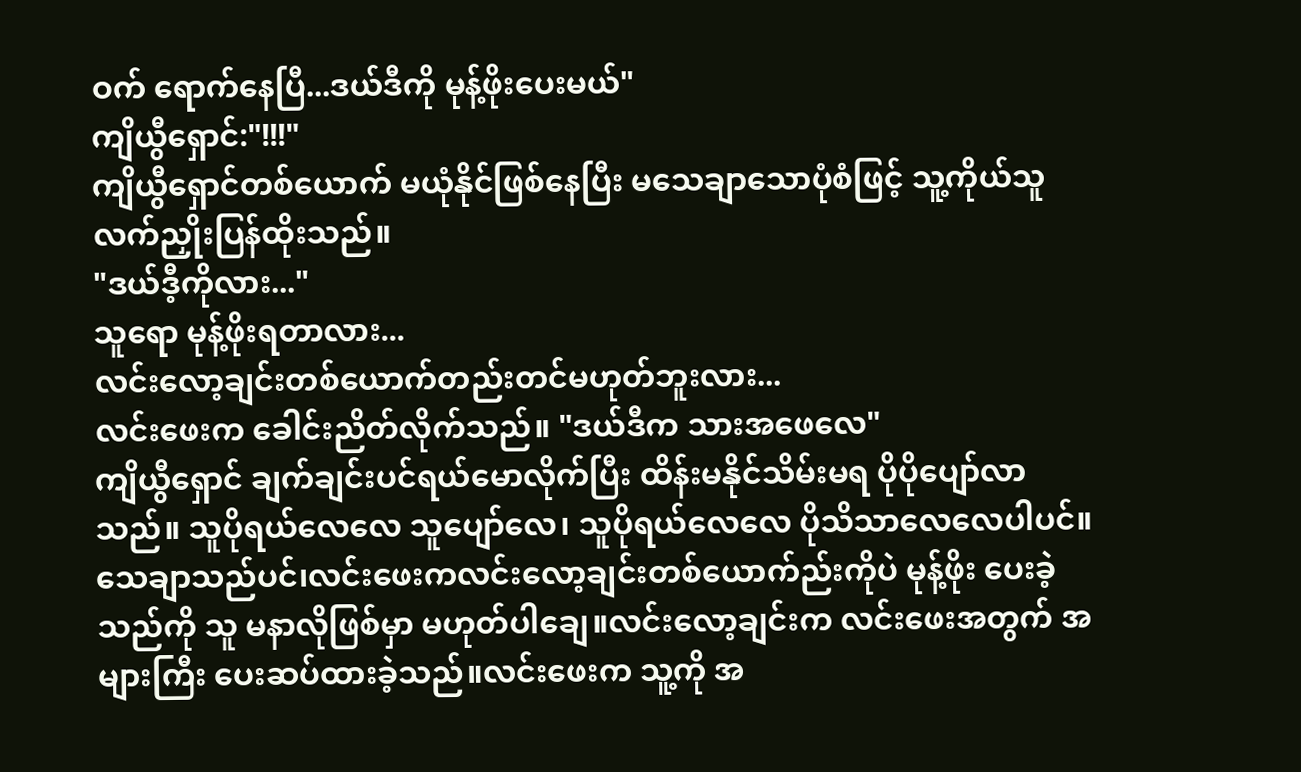ဝက် ရောက်နေပြီ...ဒယ်ဒီကို မုန့်ဖိုးပေးမယ်"
ကျိယွီရှောင်:"!!!"
ကျိယွီရှောင်တစ်ယောက် မယုံနိုင်ဖြစ်နေပြီး မသေချာသောပုံစံဖြင့် သူ့ကိုယ်သူ လက်ညှိုးပြန်ထိုးသည်။
"ဒယ်ဒီ့ကိုလား..."
သူရော မုန့်ဖိုးရတာလား...
လင်းလော့ချင်းတစ်ယောက်တည်းတင်မဟုတ်ဘူးလား...
လင်းဖေးက ခေါင်းညိတ်လိုက်သည်။ "ဒယ်ဒီက သားအဖေလေ"
ကျိယွီရှောင် ချက်ချင်းပင်ရယ်မောလိုက်ပြီး ထိန်းမနိုင်သိမ်းမရ ပိုပိုပျော်လာသည်။ သူပိုရယ်လေလေ သူပျော်လေ၊ သူပိုရယ်လေလေ ပိုသိသာလေလေပါပင်။သေချာသည်ပင်၊လင်းဖေးကလင်းလော့ချင်းတစ်ယောက်ည်းကိုပဲ မုန့်ဖိုး ပေးခဲ့သည်ကို သူ မနာလိုဖြစ်မှာ မဟုတ်ပါချေ။လင်းလော့ချင်းက လင်းဖေးအတွက် အများကြီး ပေးဆပ်ထားခဲ့သည်။လင်းဖေးက သူ့ကို အ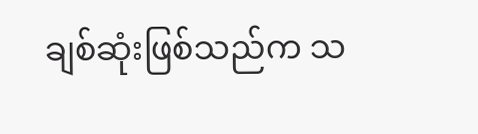ချစ်ဆုံးဖြစ်သည်က သ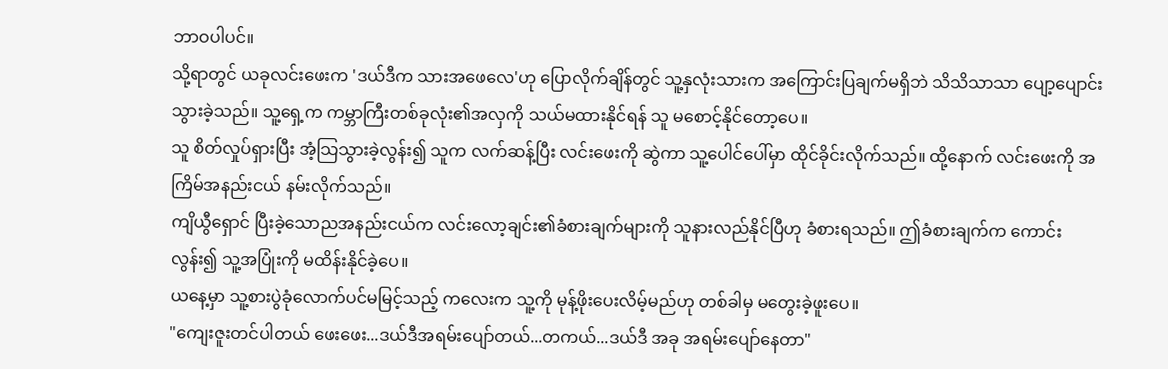ဘာဝပါပင်။
သို့ရာတွင် ယခုလင်းဖေးက 'ဒယ်ဒီက သားအဖေလေ'ဟု ပြောလိုက်ချိန်တွင် သူ့နှလုံးသားက အကြောင်းပြချက်မရှိဘဲ သိသိသာသာ ပျော့ပျောင်းသွားခဲ့သည်။ သူ့ရှေ့က ကမ္ဘာကြီးတစ်ခုလုံး၏အလှကို သယ်မထားနိုင်ရန် သူ မစောင့်နိုင်တော့ပေ။
သူ စိတ်လှုပ်ရှားပြီး အံ့သြသွားခဲ့လွန်း၍ သူက လက်ဆန့်ပြီး လင်းဖေးကို ဆွဲကာ သူ့ပေါင်ပေါ်မှာ ထိုင်ခိုင်းလိုက်သည်။ ထို့နောက် လင်းဖေးကို အကြိမ်အနည်းငယ် နမ်းလိုက်သည်။
ကျိယွီရှောင် ပြီးခဲ့သောညအနည်းငယ်က လင်းလော့ချင်း၏ခံစားချက်များကို သူနားလည်နိုင်ပြီဟု ခံစားရသည်။ ဤခံစားချက်က ကောင်းလွန်း၍ သူ့အပြုံးကို မထိန်းနိုင်ခဲ့ပေ။
ယနေ့မှာ သူ့စားပွဲခုံလောက်ပင်မမြင့်သည့် ကလေးက သူ့ကို မုန့်ဖိုးပေးလိမ့်မည်ဟု တစ်ခါမှ မတွေးခဲ့ဖူးပေ။
"ကျေးဇူးတင်ပါတယ် ဖေးဖေး...ဒယ်ဒီအရမ်းပျော်တယ်...တကယ်...ဒယ်ဒီ အခု အရမ်းပျော်နေတာ"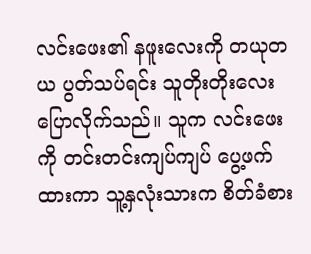လင်းဖေး၏ နဖူးလေးကို တယုတယ ပွတ်သပ်ရင်း သူတိုးတိုးလေးပြောလိုက်သည်။ သူက လင်းဖေးကို တင်းတင်းကျပ်ကျပ် ပွေ့ဖက်ထားကာ သူ့နှလုံးသားက စိတ်ခံစား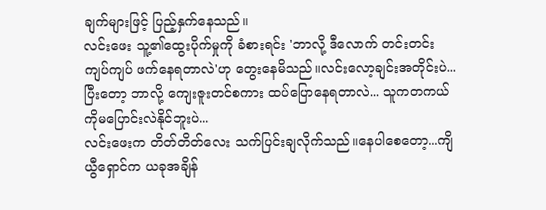ချက်များဖြင့် ပြည့်နှက်နေသည်။
လင်းဖေး သူ့၏ထွေးပိုက်မှုကို ခံစားရင်း 'ဘာလို့ ဒီလောက် တင်းတင်းကျပ်ကျပ် ဖက်နေရတာလဲ'ဟု တွေးနေမိသည်။လင်းလော့ချင်းအတိုင်းပဲ...ပြီးတော့ ဘာလို့ ကျေးဇူးတင်စကား ထပ်ပြောနေရတာလဲ... သူကတကယ်ကိုမပြောင်းလဲနိုင်ဘူးပဲ...
လင်းဖေးက တိတ်တိတ်လေး သက်ပြင်းချလိုက်သည်။နေပါစေတော့...ကျိယွီရှောင်က ယခုအချိန်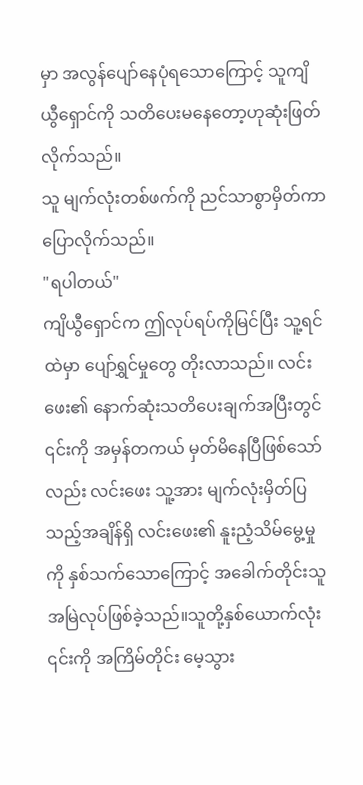မှာ အလွန်ပျော်နေပုံရသောကြောင့် သူကျိယွီရှောင်ကို သတိပေးမနေတော့ဟုဆုံးဖြတ်လိုက်သည်။
သူ မျက်လုံးတစ်ဖက်ကို ညင်သာစွာမှိတ်ကာ ပြောလိုက်သည်။
"ရပါတယ်"
ကျိယွီရှောင်က ဤလုပ်ရပ်ကိုမြင်ပြီး သူ့ရင်ထဲမှာ ပျော်ရွှင်မှုတွေ တိုးလာသည်။ လင်းဖေး၏ နောက်ဆုံးသတိပေးချက်အပြီးတွင် ၎င်းကို အမှန်တကယ် မှတ်မိနေပြီဖြစ်သော်လည်း လင်းဖေး သူ့အား မျက်လုံးမှိတ်ပြသည့်အချိန်ရှိ လင်းဖေး၏ နူးညံ့သိမ်မွေ့မှုကို နှစ်သက်သောကြောင့် အခေါက်တိုင်းသူအမြဲလုပ်ဖြစ်ခဲ့သည်။သူတို့နှစ်ယောက်လုံး ၎င်းကို အကြိမ်တိုင်း မေ့သွား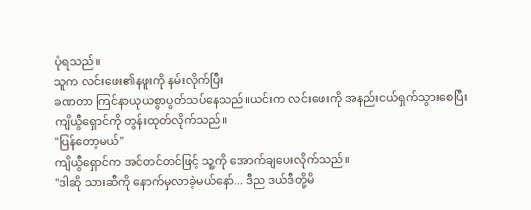ပုံရသည်။
သူက လင်းဖေး၏နဖူးကို နမ်းလိုက်ပြီး
ခဏတာ ကြင်နာယုယစွာပွတ်သပ်နေသည်။ယင်းက လင်းဖေးကို အနည်းငယ်ရှက်သွားစေပြီး ကျိယွီရှောင်ကို တွန်းထုတ်လိုက်သည်။
"ပြန်တော့မယ်"
ကျိယွီရှောင်က အင်တင်တင်ဖြင့် သူ့ကို အောက်ချပေးလိုက်သည်။
"ဒါဆို သားဆီကို နောက်မှလာခဲ့မယ်နော်... ဒီည ဒယ်ဒီတို့မိ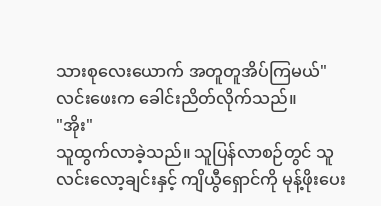သားစုလေးယောက် အတူတူအိပ်ကြမယ်"
လင်းဖေးက ခေါင်းညိတ်လိုက်သည်။
"အိုး"
သူထွက်လာခဲ့သည်။ သူပြန်လာစဉ်တွင် သူ လင်းလော့ချင်းနှင့် ကျိယွီရှောင်ကို မုန့်ဖိုးပေး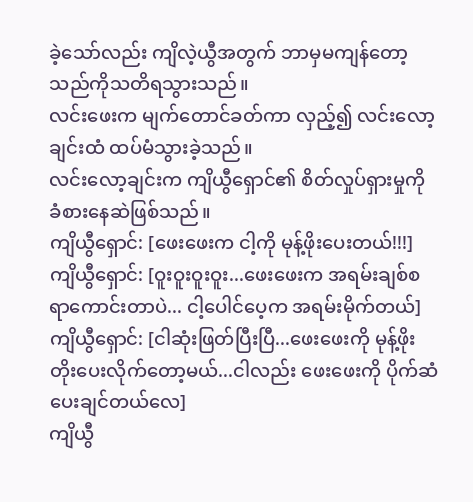ခဲ့သော်လည်း ကျိလဲ့ယွီအတွက် ဘာမှမကျန်တော့သည်ကိုသတိရသွားသည်။
လင်းဖေးက မျက်တောင်ခတ်ကာ လှည့်၍ လင်းလော့ချင်းထံ ထပ်မံသွားခဲ့သည်။
လင်းလော့ချင်းက ကျိယွီရှောင်၏ စိတ်လှုပ်ရှားမှုကို ခံစားနေဆဲဖြစ်သည်။
ကျိယွီရှောင်: [ဖေးဖေးက ငါ့ကို မုန့်ဖိုးပေးတယ်!!!]
ကျိယွီရှောင်: [ဝူးဝူးဝူးဝူး...ဖေးဖေးက အရမ်းချစ်စရာကောင်းတာပဲ... ငါ့ပေါင်ပေ့က အရမ်းမိုက်တယ်]
ကျိယွီရှောင်: [ငါဆုံးဖြတ်ပြီးပြီ...ဖေးဖေးကို မုန့်ဖိုးတိုးပေးလိုက်တော့မယ်...ငါလည်း ဖေးဖေးကို ပိုက်ဆံပေးချင်တယ်လေ]
ကျိယွီ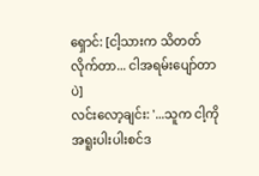ရှောင်: [ငါ့သားက သိတတ်လိုက်တာ... ငါအရမ်းပျော်တာပဲ]
လင်းလော့ချင်း: '...သူက ငါ့ကို အရူးပါးပါးစင်ဒ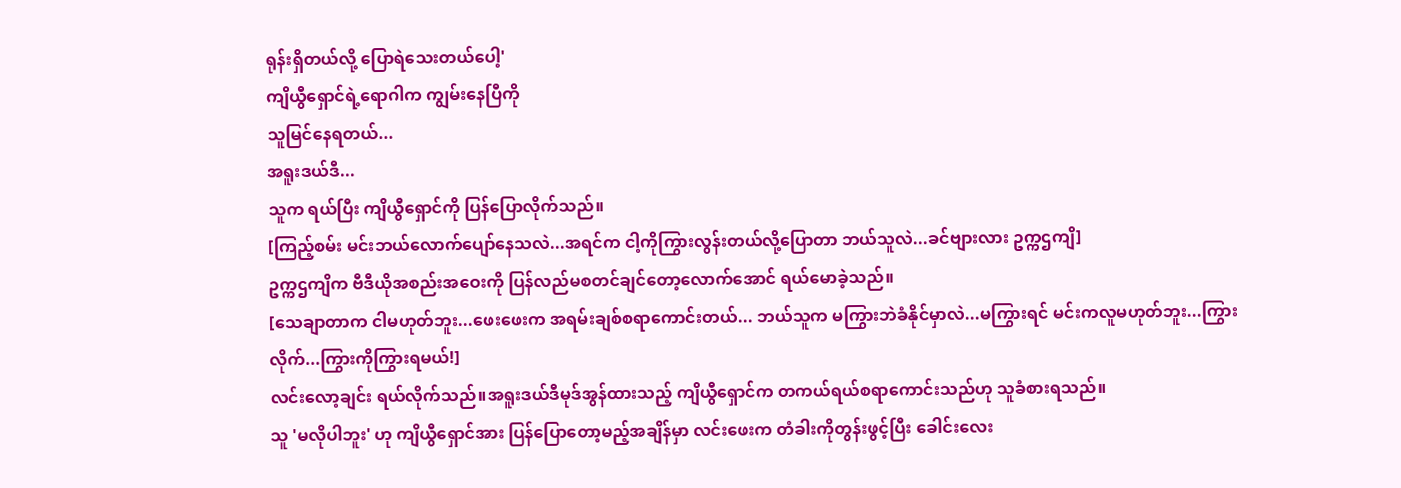ရုန်းရှိတယ်လို့ ပြောရဲသေးတယ်ပေါ့'
ကျိယွီရှောင်ရဲ့ရောဂါက ကျွမ်းနေပြီကို
သူမြင်နေရတယ်...
အရူးဒယ်ဒီ...
သူက ရယ်ပြီး ကျိယွီရှောင်ကို ပြန်ပြောလိုက်သည်။
[ကြည့်စမ်း မင်းဘယ်လောက်ပျော်နေသလဲ...အရင်က ငါ့ကိုကြွားလွန်းတယ်လို့ပြောတာ ဘယ်သူလဲ...ခင်ဗျားလား ဥက္ကဌကျိ]
ဥက္ကဌကျိက ဗီဒီယိုအစည်းအဝေးကို ပြန်လည်မစတင်ချင်တော့လောက်အောင် ရယ်မောခဲ့သည်။
[သေချာတာက ငါမဟုတ်ဘူး...ဖေးဖေးက အရမ်းချစ်စရာကောင်းတယ်... ဘယ်သူက မကြွားဘဲခံနိုင်မှာလဲ...မကြွားရင် မင်းကလူမဟုတ်ဘူး...ကြွားလိုက်...ကြွားကိုကြွားရမယ်!]
လင်းလော့ချင်း ရယ်လိုက်သည်။အရူးဒယ်ဒီမုဒ်အွန်ထားသည့် ကျိယွီရှောင်က တကယ်ရယ်စရာကောင်းသည်ဟု သူခံစားရသည်။
သူ 'မလိုပါဘူး' ဟု ကျိယွီရှောင်အား ပြန်ပြောတော့မည့်အချိန်မှာ လင်းဖေးက တံခါးကိုတွန်းဖွင့်ပြီး ခေါင်းလေး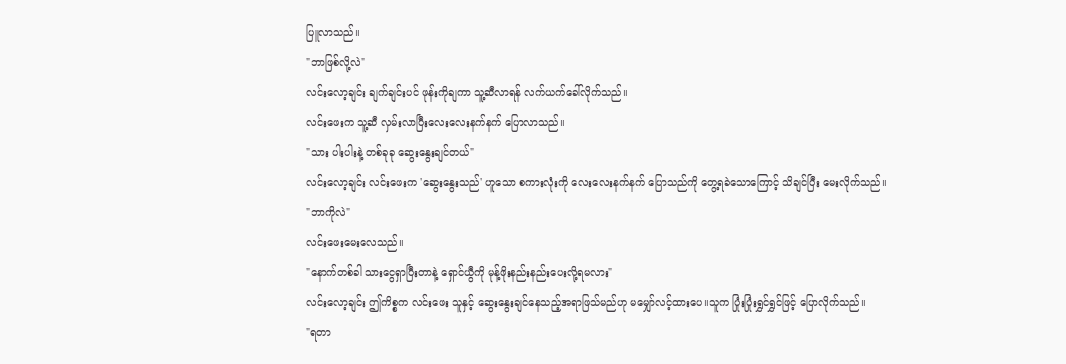ပြူလာသည်။
"ဘာဖြစ်လို့လဲ"
လင်းလော့ချင်း ချက်ချင်းပင် ဖုန်းကိုချကာ သူ့ဆီလာရန် လက်ယက်ခေါ်လိုက်သည်။
လင်းဖေးက သူ့ဆီ လှမ်းလာပြီးလေးလေးနက်နက် ပြောလာသည်။
"သား ပါးပါးနဲ့ တစ်ခုခု ဆွေးနွေးချင်တယ်"
လင်းလော့ချင်း လင်းဖေးက 'ဆွေးနွေးသည်' ဟူသော စကားလုံးကို လေးလေးနက်နက် ပြောသည်ကို တွေ့ရခဲသောကြောင့် သိချင်ပြီး မေးလိုက်သည်။
"ဘာကိုလဲ"
လင်းဖေးမေးလေသည်။
"နောက်တစ်ခါ သားငွေရှာပြီးတာနဲ့ ရှောင်ယွီကို မုန့်ဖိုးနည်းနည်းပေးလို့ရမလား"
လင်းလော့ချင်း ဤကိစ္စက လင်းဖေး သူနှင့် ဆွေးနွေးချင်နေသည့်အရာဖြသ်မည်ဟု မမျှော်လင့်ထားပေ။သူက ပြုံးပြုံးရွှင်ရွှင်ဖြင့် ပြောလိုက်သည်။
"ရတာ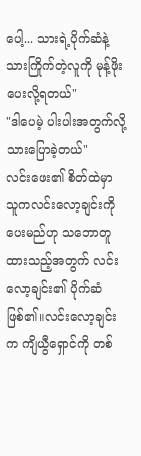ပေါ့... သားရဲ့ပိုက်ဆံနဲ့ သားကြိုက်တဲ့လူကို မုန့်ဖိုးပေးလို့ရတယ်"
"ဒါပေမဲ့ ပါးပါးအတွက်လို့ သားပြောခဲ့တယ်"
လင်းဖေး၏ စိတ်ထဲမှာ သူကလင်းလော့ချင်းကို ပေးမည်ဟု သဘောတူထားသည့်အတွက် လင်းလော့ချင်း၏ ပိုက်ဆံ ဖြစ်၏။လင်းလော့ချင်းက ကျိယွီရှောင်ကို တစ်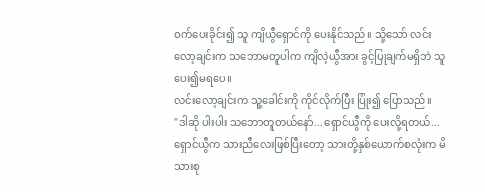ဝက်ပေးခိုင်း၍ သူ ကျိယွီရှောင်ကို ပေးနိုင်သည်။ သို့သော် လင်းလော့ချင်းက သဘောမတူပါက ကျိလဲ့ယွီအား ခွင့်ပြုချက်မရှိဘဲ သူပေး၍မရပေ။
လင်းလော့ချင်းက သူ့ခေါင်းကို ကိုင်လိုက်ပြီး ပြုံး၍ ပြောသည်။
"ဒါဆို ပါးပါး သဘောတူတယ်နော်...ရှောင်ယွီကို ပေးလို့ရတယ်...ရှောင်ယွီက သားညီလေးဖြစ်ပြီးတော့ သားတို့နှစ်ယောက်စလုံးက မိသားစု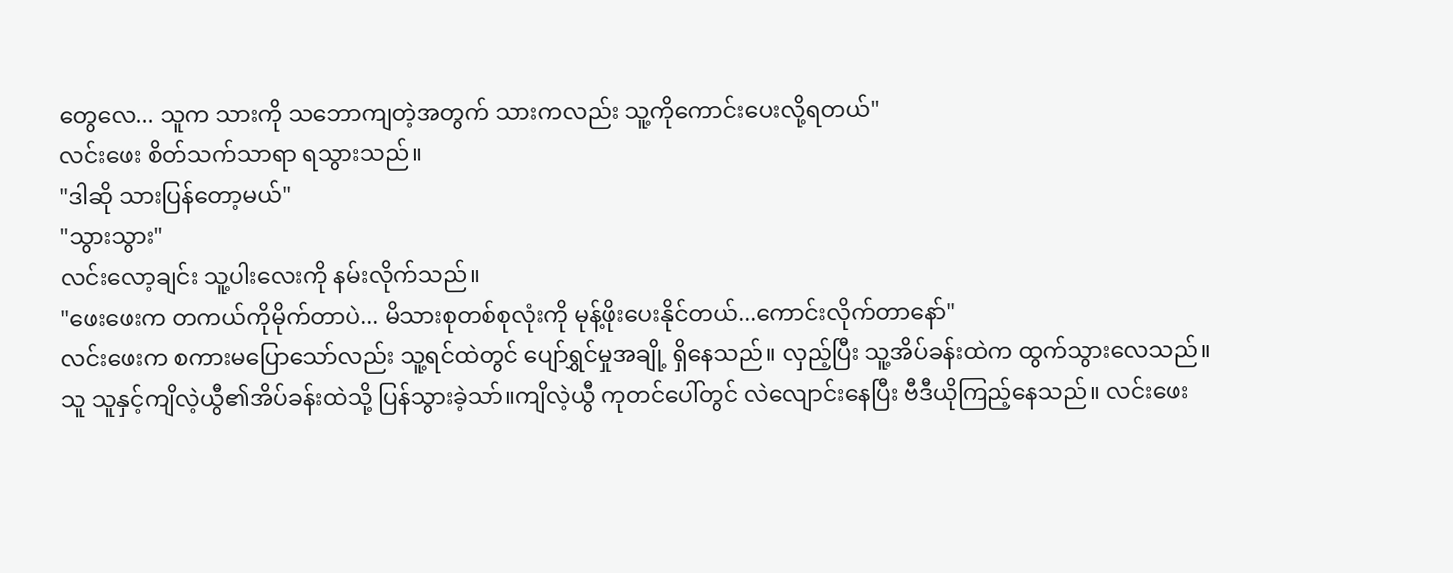တွေလေ... သူက သားကို သဘောကျတဲ့အတွက် သားကလည်း သူ့ကိုကောင်းပေးလို့ရတယ်"
လင်းဖေး စိတ်သက်သာရာ ရသွားသည်။
"ဒါဆို သားပြန်တော့မယ်"
"သွားသွား"
လင်းလော့ချင်း သူ့ပါးလေးကို နမ်းလိုက်သည်။
"ဖေးဖေးက တကယ်ကိုမိုက်တာပဲ... မိသားစုတစ်စုလုံးကို မုန့်ဖိုးပေးနိုင်တယ်...ကောင်းလိုက်တာနော်"
လင်းဖေးက စကားမပြောသော်လည်း သူ့ရင်ထဲတွင် ပျော်ရွှင်မှုအချို့ ရှိနေသည်။ လှည့်ပြီး သူ့အိပ်ခန်းထဲက ထွက်သွားလေသည်။
သူ သူနှင့်ကျိလဲ့ယွီ၏အိပ်ခန်းထဲသို့ ပြန်သွားခဲ့သာ်။ကျိလဲ့ယွီ ကုတင်ပေါ်တွင် လဲလျောင်းနေပြီး ဗီဒီယိုကြည့်နေသည်။ လင်းဖေး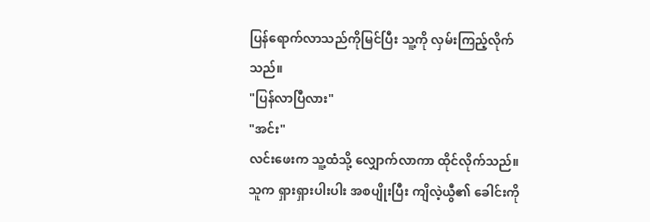ပြန်ရောက်လာသည်ကိုမြင်ပြီး သူ့ကို လှမ်းကြည့်လိုက်သည်။
"ပြန်လာပြီလား"
"အင်း"
လင်းဖေးက သူ့ထံသို့ လျှောက်လာကာ ထိုင်လိုက်သည်။
သူက ရှားရှားပါးပါး အစပျိုးပြီး ကျိလဲ့ယွီ၏ ခေါင်းကို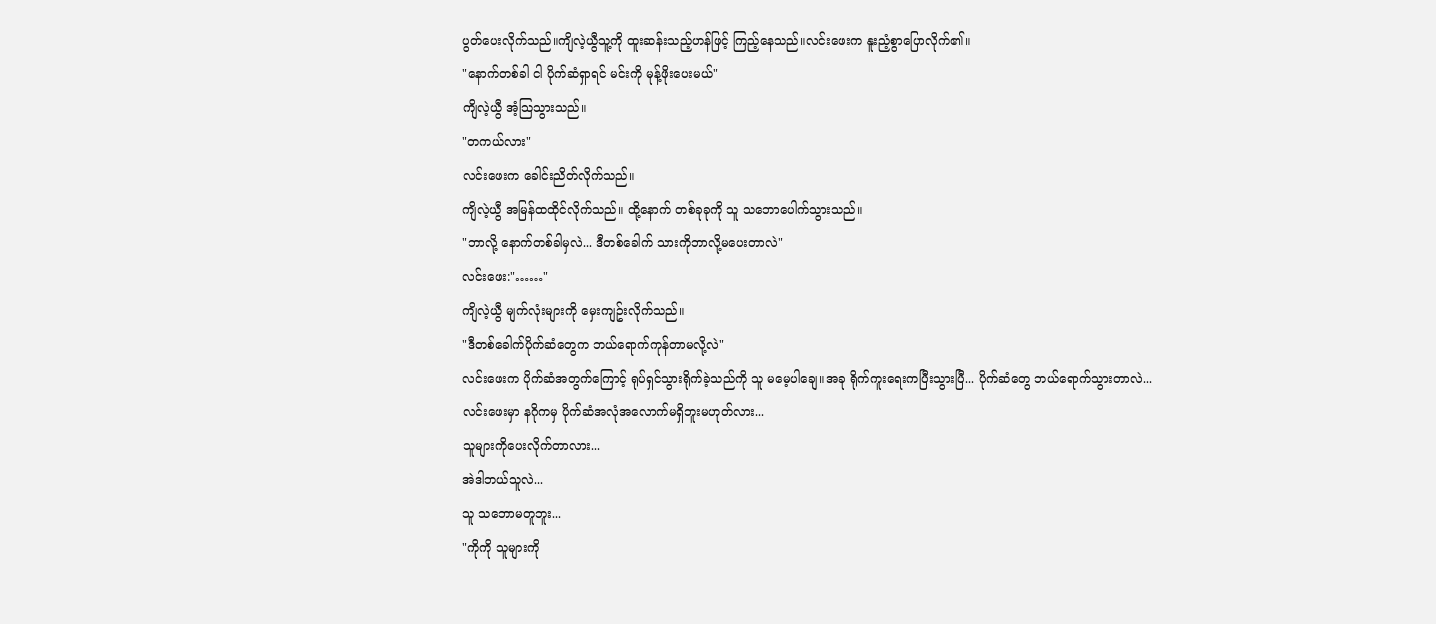ပွတ်ပေးလိုက်သည်။ကျိလဲ့ယွီသူ့ကို ထူးဆန်းသည့်ဟန်ဖြင့် ကြည့်နေသည်။လင်းဖေးက နူးညံ့စွာပြောလိုက်၏။
"နောက်တစ်ခါ ငါ ပိုက်ဆံရှာရင် မင်းကို မုန့်ဖိုးပေးမယ်"
ကျိလဲ့ယွီ အံ့သြသွားသည်။
"တကယ်လား"
လင်းဖေးက ခေါင်းညိတ်လိုက်သည်။
ကျိလဲ့ယွီ အမြန်ထထိုင်လိုက်သည်။ ထို့နောက် တစ်ခုခုကို သူ သဘောပေါက်သွားသည်။
"ဘာလို့ နောက်တစ်ခါမှလဲ... ဒီတစ်ခေါက် သားကိုဘာလို့မပေးတာလဲ"
လင်းဖေး:"……"
ကျိလဲ့ယွီ မျက်လုံးများကို မှေးကျဥ်းလိုက်သည်။
"ဒီတစ်ခေါက်ပိုက်ဆံတွေက ဘယ်ရောက်ကုန်တာမလို့လဲ"
လင်းဖေးက ပိုက်ဆံအတွက်ကြောင့် ရုပ်ရှင်သွားရိုက်ခဲ့သည်ကို သူ မမေ့ပါချေ။အခု ရိုက်ကူးရေးကပြီးသွားပြီ... ပိုက်ဆံတွေ ဘယ်ရောက်သွားတာလဲ...
လင်းဖေးမှာ နဂိုကမှ ပိုက်ဆံအလုံအလောက်မရှိဘူးမဟုတ်လား...
သူများကိုပေးလိုက်တာလား...
အဲဒါဘယ်သူလဲ...
သူ သဘောမတူဘူး...
"ကိုကို သူများကို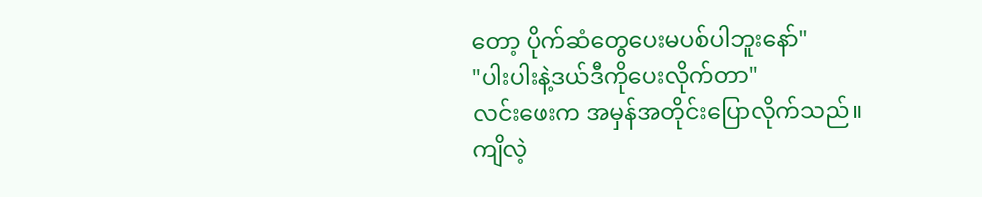တော့ ပိုက်ဆံတွေပေးမပစ်ပါဘူးနော်"
"ပါးပါးနဲ့ဒယ်ဒီကိုပေးလိုက်တာ"
လင်းဖေးက အမှန်အတိုင်းပြောလိုက်သည်။
ကျိလဲ့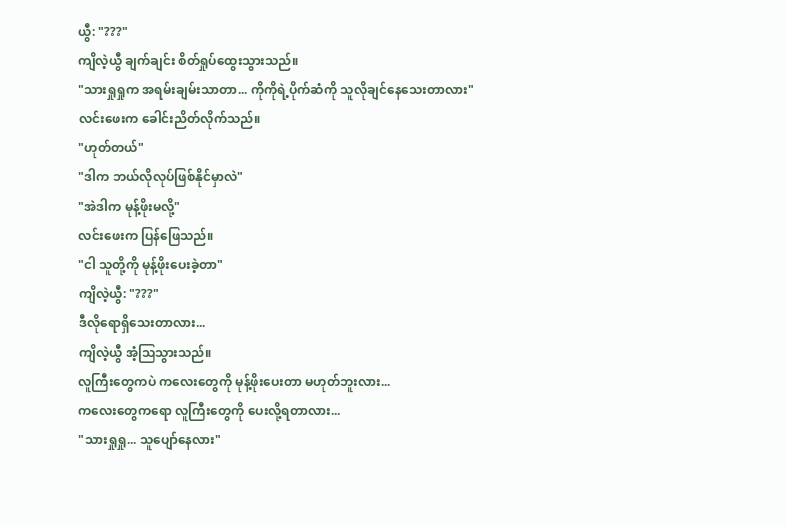ယွီ: "???"
ကျိလဲ့ယွီ ချက်ချင်း စိတ်ရှုပ်ထွေးသွားသည်။
"သားရှုရှုက အရမ်းချမ်းသာတာ... ကိုကိုရဲ့ပိုက်ဆံကို သူလိုချင်နေသေးတာလား"
လင်းဖေးက ခေါင်းညိတ်လိုက်သည်။
"ဟုတ်တယ်"
"ဒါက ဘယ်လိုလုပ်ဖြစ်နိုင်မှာလဲ"
"အဲဒါက မုန့်ဖိုးမလို့"
လင်းဖေးက ပြန်ဖြေသည်။
"ငါ သူတို့ကို မုန့်ဖိုးပေးခဲ့တာ"
ကျိလဲ့ယွီ: "???"
ဒီလိုရောရှိသေးတာလား...
ကျိလဲ့ယွီ အံ့သြသွားသည်။
လူကြီးတွေကပဲ ကလေးတွေကို မုန့်ဖိုးပေးတာ မဟုတ်ဘူးလား...
ကလေးတွေကရော လူကြီးတွေကို ပေးလို့ရတာလား...
"သားရှုရှု... သူပျော်နေလား"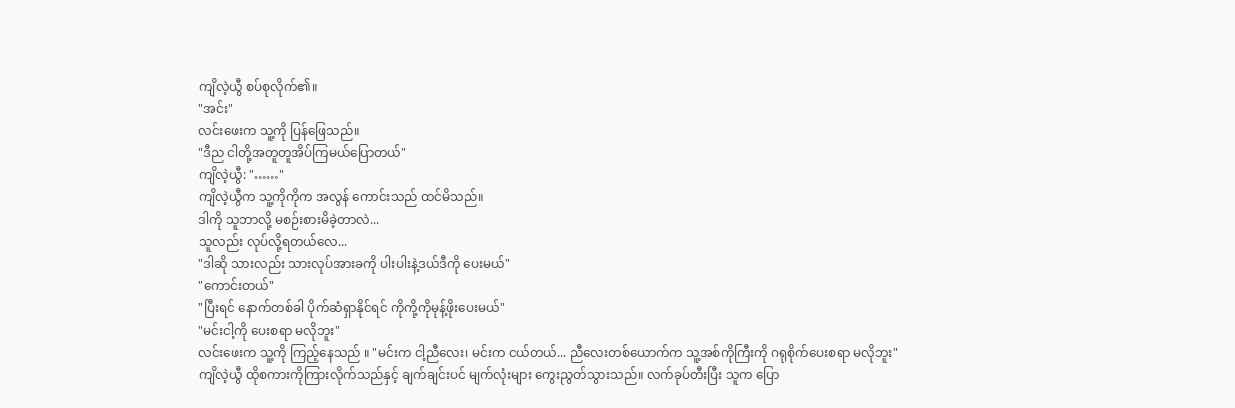ကျိလဲ့ယွီ စပ်စုလိုက်၏။
"အင်း"
လင်းဖေးက သူ့ကို ပြန်ဖြေသည်။
"ဒီည ငါတို့အတူတူအိပ်ကြမယ်ပြောတယ်"
ကျိလဲ့ယွီ: "……"
ကျိလဲ့ယွီက သူ့ကိုကိုက အလွန် ကောင်းသည် ထင်မိသည်။
ဒါကို သူဘာလို့ မစဉ်းစားမိခဲ့တာလဲ...
သူလည်း လုပ်လို့ရတယ်လေ...
"ဒါဆို သားလည်း သားလုပ်အားခကို ပါးပါးနဲ့ဒယ်ဒီကို ပေးမယ်"
"ကောင်းတယ်"
"ပြီးရင် နောက်တစ်ခါ ပိုက်ဆံရှာနိုင်ရင် ကိုကို့ကိုမုန့်ဖိုးပေးမယ်"
"မင်းငါ့ကို ပေးစရာ မလိုဘူး"
လင်းဖေးက သူ့ကို ကြည့်နေသည် ။ "မင်းက ငါ့ညီလေး၊ မင်းက ငယ်တယ်... ညီလေးတစ်ယောက်က သူ့အစ်ကိုကြီးကို ဂရုစိုက်ပေးစရာ မလိုဘူး"
ကျိလဲ့ယွီ ထိုစကားကိုကြားလိုက်သည်နှင့် ချက်ချင်းပင် မျက်လုံးများ ကွေးညွတ်သွားသည်။ လက်ခုပ်တီးပြီး သူက ပြော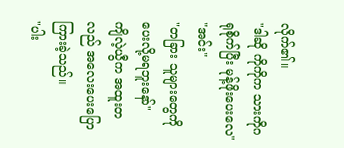လိုက်၏။
"ဒါဆို ကိုကိုက သားကိုဂရုစိုက်ပြီး မုန့်ဖိုးပေးလေ"
"အင်း"
"တခြား သူများတွေကို ပေးလို့မရဘူးနော်"
ကျိလဲ့ယွီက အထူးတလည် အလေးပေးပြောကြားခဲ့သည်။
"ပါး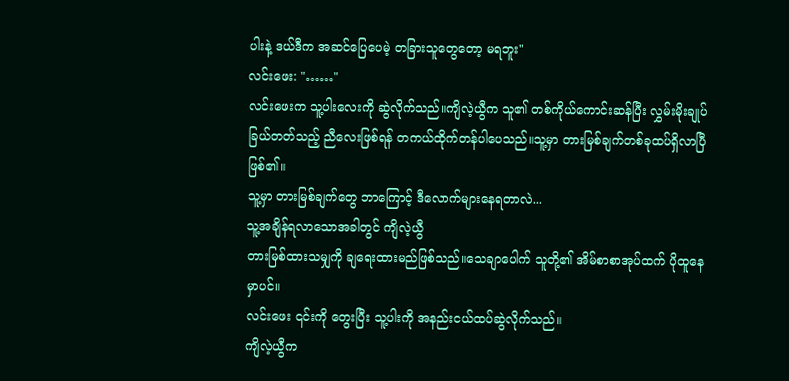ပါးနဲ့ ဒယ်ဒီက အဆင်ပြေပေမဲ့ တခြားသူတွေတော့ မရဘူး"
လင်းဖေး: "……"
လင်းဖေးက သူ့ပါးလေးကို ဆွဲလိုက်သည်။ကျိလဲ့ယွီက သူ၏ တစ်ကိုယ်ကောင်းဆန်ပြီး လွှမ်းမိုးချုပ်ခြယ်တတ်သည့် ညီလေးဖြစ်ရန် တကယ်ထိုက်တန်ပါပေသည်။သူ့မှာ တားမြစ်ချက်တစ်ခုထပ်ရှိလာပြီဖြစ်၏။
သူ့မှာ တားမြစ်ချက်တွေ ဘာကြောင့် ဒီလောက်များနေရတာလဲ...
သူ့အချိန်ရလာသောအခါတွင် ကျိလဲ့ယွီ
တားမြစ်ထားသမျှကို ချရေးထားမည်ဖြစ်သည်။သေချာပေါက် သူတို့၏ အိမ်စာစာအုပ်ထက် ပိုထူနေမှာပင်။
လင်းဖေး ၎င်းကို တွေးပြီး သူ့ပါးကို အနည်းငယ်ထပ်ဆွဲလိုက်သည်။
ကျိလဲ့ယွီက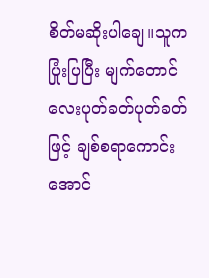စိတ်မဆိုးပါချေ။သူက ပြုံးပြပြီး မျက်တောင်လေးပုတ်ခတ်ပုတ်ခတ်ဖြင့် ချစ်စရာကောင်းအောင်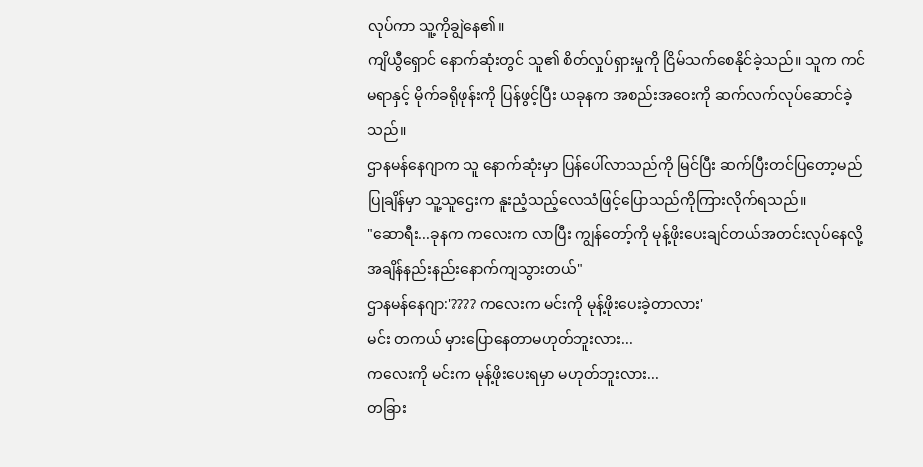လုပ်ကာ သူ့ကိုချွဲနေ၏။
ကျိယွီရှောင် နောက်ဆုံးတွင် သူ၏ စိတ်လှုပ်ရှားမှုကို ငြိမ်သက်စေနိုင်ခဲ့သည်။ သူက ကင်မရာနှင့် မိုက်ခရိုဖုန်းကို ပြန်ဖွင့်ပြီး ယခုနက အစည်းအဝေးကို ဆက်လက်လုပ်ဆောင်ခဲ့သည်။
ဌာနမန်နေဂျာက သူ နောက်ဆုံးမှာ ပြန်ပေါ်လာသည်ကို မြင်ပြီး ဆက်ပြီးတင်ပြတော့မည်ပြုချိန်မှာ သူ့သူဌေးက နူးညံ့သည့်လေသံဖြင့်ပြောသည်ကိုကြားလိုက်ရသည်။
"ဆောရီး...ခုနက ကလေးက လာပြီး ကျွန်တော့်ကို မုန့်ဖိုးပေးချင်တယ်အတင်းလုပ်နေလို့ အချိန်နည်းနည်းနောက်ကျသွားတယ်"
ဌာနမန်နေဂျာ:'???? ကလေးက မင်းကို မုန့်ဖိုးပေးခဲ့တာလား'
မင်း တကယ် မှားပြောနေတာမဟုတ်ဘူးလား...
ကလေးကို မင်းက မုန့်ဖိုးပေးရမှာ မဟုတ်ဘူးလား...
တခြား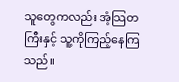သူတွေကလည်း အံ့သြတကြီးနှင့် သူ့ကိုကြည့်နေကြသည်။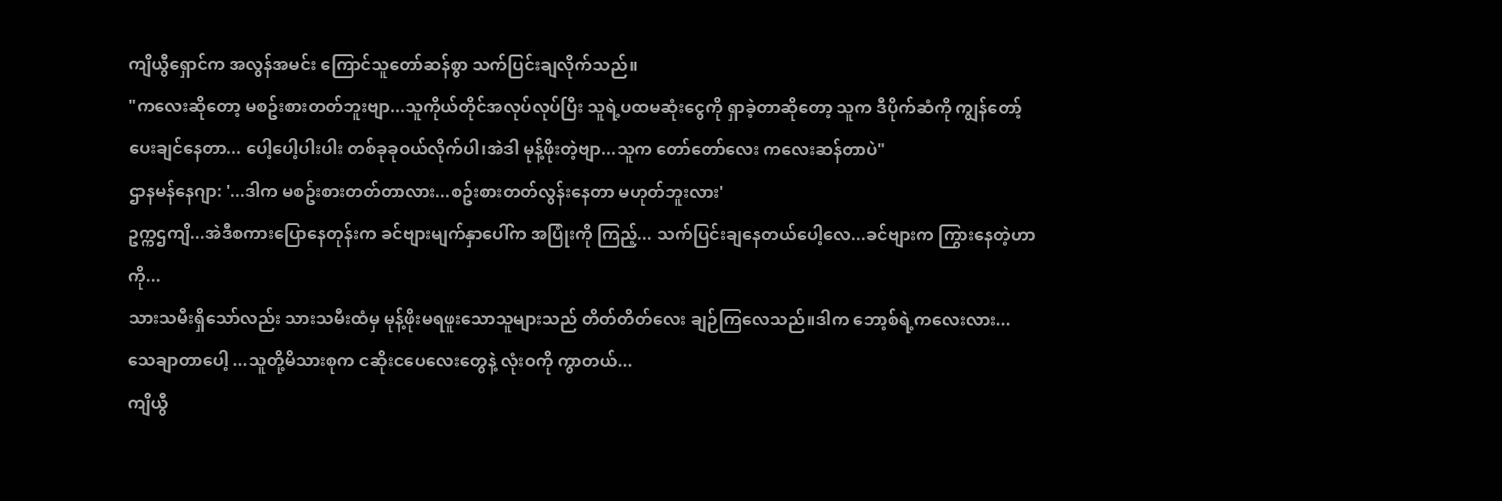ကျိယွီရှောင်က အလွန်အမင်း ကြောင်သူတော်ဆန်စွာ သက်ပြင်းချလိုက်သည်။
"ကလေးဆိုတော့ မစဥ်းစားတတ်ဘူးဗျာ...သူကိုယ်တိုင်အလုပ်လုပ်ပြီး သူရဲ့ပထမဆုံးငွေကို ရှာခဲ့တာဆိုတော့ သူက ဒီပိုက်ဆံကို ကျွန်တော့် ပေးချင်နေတာ... ပေါ့ပေါ့ပါးပါး တစ်ခုခုဝယ်လိုက်ပါ၊အဲဒါ မုန့်ဖိုးတဲ့ဗျာ...သူက တော်တော်လေး ကလေးဆန်တာပဲ"
ဌာနမန်နေဂျာ: '...ဒါက မစဥ်းစားတတ်တာလား...စဥ်းစားတတ်လွန်းနေတာ မဟုတ်ဘူးလား'
ဥက္ကဌကျိ...အဲဒီစကားပြောနေတုန်းက ခင်ဗျားမျက်နှာပေါ်က အပြုံးကို ကြည့်... သက်ပြင်းချနေတယ်ပေါ့လေ...ခင်ဗျားက ကြွားနေတဲ့ဟာကို...
သားသမီးရှိသော်လည်း သားသမီးထံမှ မုန့်ဖိုးမရဖူးသောသူများသည် တိတ်တိတ်လေး ချဉ်ကြလေသည်။ဒါက ဘော့စ်ရဲ့ကလေးလား...
သေချာတာပေါ့ ...သူတို့မိသားစုက ငဆိုးငပေလေးတွေနဲ့ လုံးဝကို ကွာတယ်...
ကျိယွီ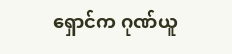ရှောင်က ဂုဏ်ယူ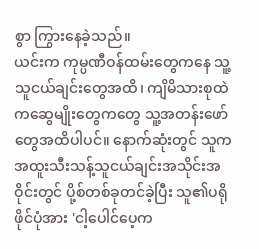စွာ ကြွားနေခဲ့သည်။
ယင်းက ကုမ္ပဏီဝန်ထမ်းတွေကနေ သူ့သူငယ်ချင်းတွေအထိ၊ ကျိမိသားစုထဲကဆွေမျိုးတွေကတွေ သူ့အတန်းဖော်တွေအထိပါပင်။ နောက်ဆုံးတွင် သူက အထူးသီးသန့်သူငယ်ချင်းအသိုင်းအဝိုင်းတွင် ပို့စ်တစ်ခုတင်ခဲ့ပြီး သူ၏ပရိုဖိုင်ပုံအား 'ငါ့ပေါင်ပေ့က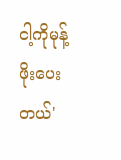ငါ့ကိုမုန့်ဖိုးပေးတယ်'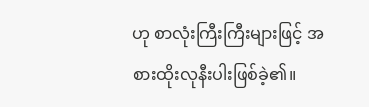ဟု စာလုံးကြီးကြီးများဖြင့် အစားထိုးလုနီးပါးဖြစ်ခဲ့၏။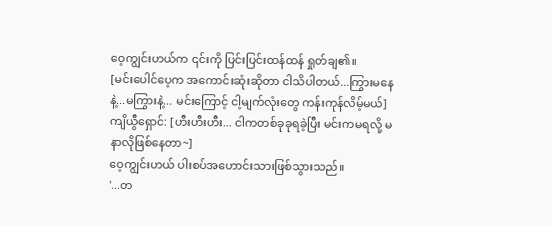ဝေ့ကျွင်းဟယ်က ၎င်းကို ပြင်းပြင်းထန်ထန် ရှုတ်ချ၏။
[မင်းပေါင်ပေ့က အကောင်းဆုံးဆိုတာ ငါသိပါတယ်...ကြွားမနေနဲ့...မကြွားနဲ့... မင်းကြောင့် ငါ့မျက်လုံးတွေ ကန်းကုန်လိမ့်မယ်]
ကျိယွီရှောင်: [ဟီးဟီးဟီး... ငါကတစ်ခုခုရခဲ့ပြီး မင်းကမရလို့ မနာလိုဖြစ်နေတာ~]
ဝေ့ကျွင်းဟယ် ပါးစပ်အဟောင်းသားဖြစ်သွားသည်။
'...တ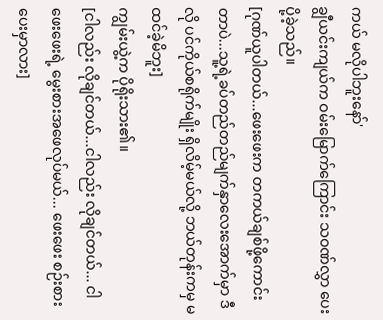ကယ် မလိုပါဘူးနော်'
ချွီယင်းကျယ်က ဝမ်းမြောက်ကြောင်း သဝဏ်လွှာ ပေးပို့ခဲ့သည်။
[ဂုဏ်ယူပါတယ်...ဖေးဖေးက တကယ်ချစ်ဖို့ကောင်းတာပဲ...သူ့ရဲ့ခပ်တည်တည်မျက်နှာလေးအောက်မှာ ဒီလို ပင်ကိုယ်စရိုက်မျိုး ရှိလိမ့်မယ်လို့ ဘယ်တုန်းကမှ မထင်ခဲ့မိဘူး]
ကျွမ်းယွဲ့က ပိုရိုးသား၏။
[ငါလည်း လိုချင်တယ်...ငါလည်း လိုချင်တယ်... ငါ ဖေးဖေးရဲ့ မွေးစားအဖေလုပ်မယ်... ဖေးဖေး စဉ်းစားပေးမှာလား]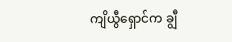ကျိယွီရှောင်က ချွီ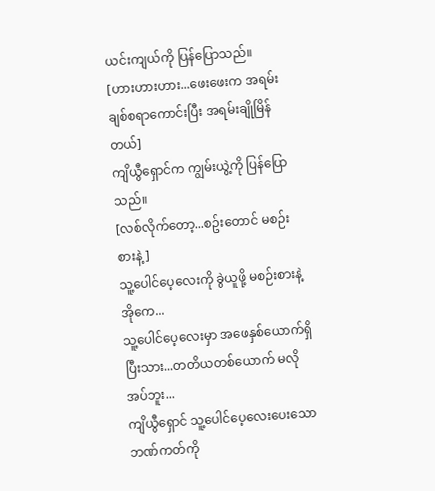ယင်းကျယ်ကို ပြန်ပြောသည်။
[ဟားဟားဟား...ဖေးဖေးက အရမ်းချစ်စရာကောင်းပြီး အရမ်းချိုမြိန်တယ်]
ကျိယွီရှောင်က ကျွမ်းယွဲ့ကို ပြန်ပြောသည်။
[လစ်လိုက်တော့...စဥ်းတောင် မစဉ်းစားနဲ့]
သူ့ပေါင်ပေ့လေးကို ခွဲယူဖို့ မစဉ်းစားနဲ့ အိုကေ...
သူ့ပေါင်ပေ့လေးမှာ အဖေနှစ်ယောက်ရှိပြီးသား...တတိယတစ်ယောက် မလိုအပ်ဘူး...
ကျိယွီရှောင် သူ့ပေါင်ပေ့လေးပေးသော ဘဏ်ကတ်ကို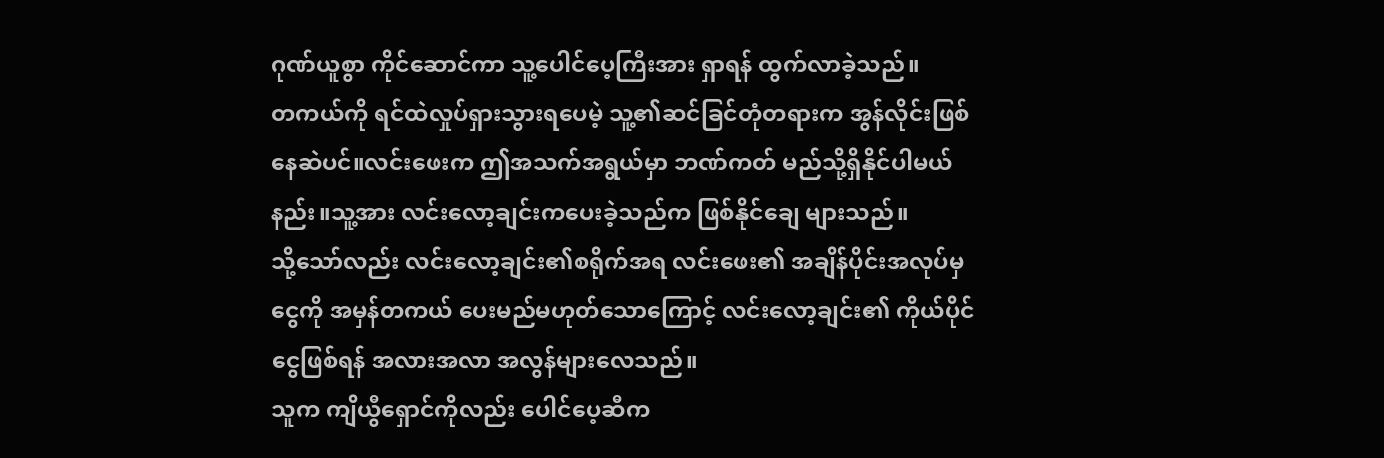ဂုဏ်ယူစွာ ကိုင်ဆောင်ကာ သူ့ပေါင်ပေ့ကြီးအား ရှာရန် ထွက်လာခဲ့သည်။
တကယ်ကို ရင်ထဲလှုပ်ရှားသွားရပေမဲ့ သူ့၏ဆင်ခြင်တုံတရားက အွန်လိုင်းဖြစ်နေဆဲပင်။လင်းဖေးက ဤအသက်အရွယ်မှာ ဘဏ်ကတ် မည်သို့ရှိနိုင်ပါမယ်နည်း။သူ့အား လင်းလော့ချင်းကပေးခဲ့သည်က ဖြစ်နိုင်ချေ များသည်။
သို့သော်လည်း လင်းလော့ချင်း၏စရိုက်အရ လင်းဖေး၏ အချိန်ပိုင်းအလုပ်မှ ငွေကို အမှန်တကယ် ပေးမည်မဟုတ်သောကြောင့် လင်းလော့ချင်း၏ ကိုယ်ပိုင်ငွေဖြစ်ရန် အလားအလာ အလွန်များလေသည်။
သူက ကျိယွီရှောင်ကိုလည်း ပေါင်ပေ့ဆီက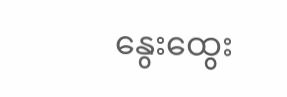နွေးထွေး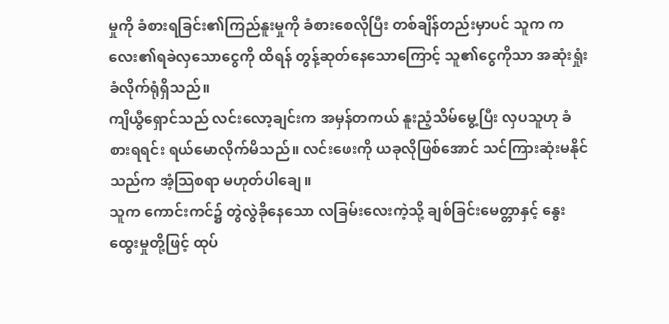မှုကို ခံစားရခြင်း၏ကြည်နူးမှုကို ခံစားစေလိုပြီး တစ်ချိန်တည်းမှာပင် သူက ကလေး၏ရခဲလှသောငွေကို ထိရန် တွန့်ဆုတ်နေသောကြောင့် သူ၏ငွေကိုသာ အဆုံးရှုံးခံလိုက်ရုံရှိသည်။
ကျိယွီရှောင်သည် လင်းလော့ချင်းက အမှန်တကယ် နူးညံ့သိမ်မွေ့ပြီး လှပသူဟု ခံစားရရင်း ရယ်မောလိုက်မိသည်။ လင်းဖေးကို ယခုလိုဖြစ်အောင် သင်ကြားဆုံးမနိုင်သည်က အံ့သြစရာ မဟုတ်ပါချေ။
သူက ကောင်းကင်၌ တွဲလွဲခိုနေသော လခြမ်းလေးကဲ့သို့ ချစ်ခြင်းမေတ္တာနှင့် နွေးထွေးမှုတို့ဖြင့် ထုပ်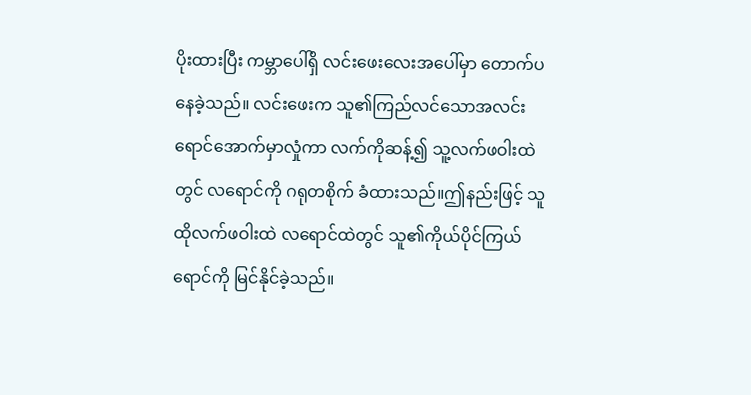ပိုးထားပြီး ကမ္ဘာပေါ်ရှိ လင်းဖေးလေးအပေါ်မှာ တောက်ပနေခဲ့သည်။ လင်းဖေးက သူ၏ကြည်လင်သောအလင်းရောင်အောက်မှာလှုံကာ လက်ကိုဆန့်၍ သူ့လက်ဖဝါးထဲတွင် လရောင်ကို ဂရုတစိုက် ခံထားသည်။ဤနည်းဖြင့် သူ ထိုလက်ဖဝါးထဲ လရောင်ထဲတွင် သူ၏ကိုယ်ပိုင်ကြယ်ရောင်ကို မြင်နိုင်ခဲ့သည်။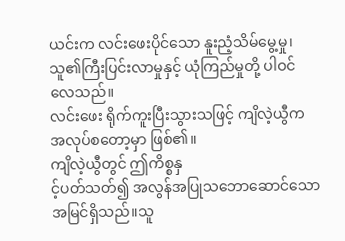ယင်းက လင်းဖေးပိုင်သော နူးညံ့သိမ်မွေ့မှု၊သူ၏ကြီးပြင်းလာမှုနှင့် ယုံကြည်မှုတို့ ပါဝင်လေသည်။
လင်းဖေး ရိုက်ကူးပြီးသွားသဖြင့် ကျိလဲ့ယွီက အလုပ်စတော့မှာ ဖြစ်၏။
ကျိလဲ့ယွီတွင် ဤကိစ္စနှ
င့်ပတ်သတ်၍ အလွန်အပြုသဘောဆောင်သောအမြင်ရှိသည်။သူ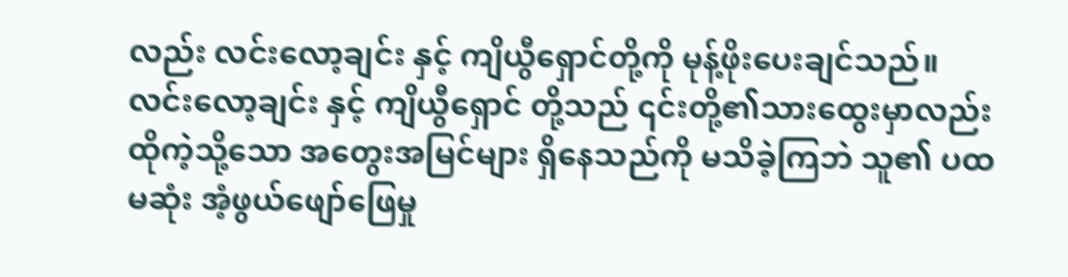လည်း လင်းလော့ချင်း နှင့် ကျိယွီရှောင်တို့ကို မုန့်ဖိုးပေးချင်သည်။
လင်းလော့ချင်း နှင့် ကျိယွီရှောင် တို့သည် ၎င်းတို့၏သားထွေးမှာလည်း ထိုကဲ့သို့သော အတွေးအမြင်များ ရှိနေသည်ကို မသိခဲ့ကြဘဲ သူ၏ ပထမဆုံး အံ့ဖွယ်ဖျော်ဖြေမှု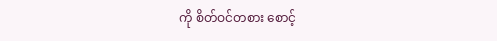ကို စိတ်ဝင်တစား စောင့်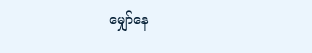မျှော်နေ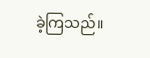ခဲ့ကြသည်။